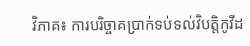វិភាគ៖ ការបរិច្ចាគប្រាក់ទប់ទល់វិបត្តិកូវីដ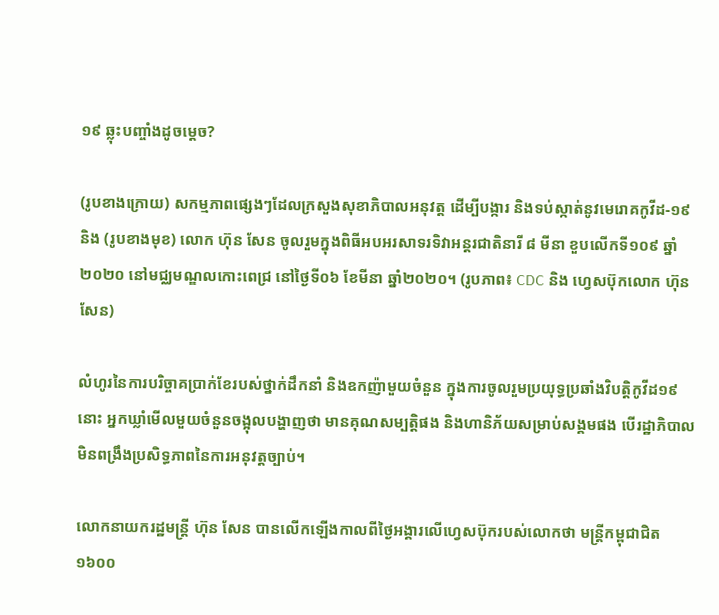១៩ ឆ្លុះបញ្ចាំងដូចម្តេច?

(រូបខាងក្រោយ) សកម្មភាពផ្សេងៗដែលក្រសួងសុខាភិបាលអនុវត្ត ដើម្បីបង្ការ និងទប់ស្កាត់នូវមេរោគកូវីដ-១៩ និង (រូបខាងមុខ) លោក ហ៊ុន សែន ចូលរួមក្នុងពិធីអបអរសាទរទិវាអន្តរជាតិនារី ៨ មីនា ខួបលើកទី១០៩ ឆ្នាំ២០២០ នៅមជ្ឈមណ្ឌលកោះពេជ្រ នៅថ្ងៃទី០៦ ខែមីនា ឆ្នាំ២០២០។ (រូបភាព៖ CDC និង ហ្វេសប៊ុកលោក ហ៊ុន សែន)

លំហូរនៃការបរិច្ចាគប្រាក់ខែរបស់ថ្នាក់ដឹកនាំ និងឧកញ៉ាមួយចំនួន ក្នុងការចូលរួមប្រយុទ្ធប្រឆាំងវិបត្តិកូវីដ១៩នោះ អ្នកឃ្លាំមើលមួយចំនួនចង្អុលបង្ហាញថា មានគុណសម្បត្តិផង និងហានិភ័យសម្រាប់សង្គមផង បើរដ្ឋាភិបាលមិនពង្រឹងប្រសិទ្ធភាពនៃការអនុវត្តច្បាប់។

លោកនាយករដ្ឋមន្ត្រី ហ៊ុន សែន បានលើកឡើងកាលពីថ្ងៃអង្គារលើហ្វេសប៊ុករបស់លោកថា មន្រ្តីកម្ពុជាជិត ១៦០០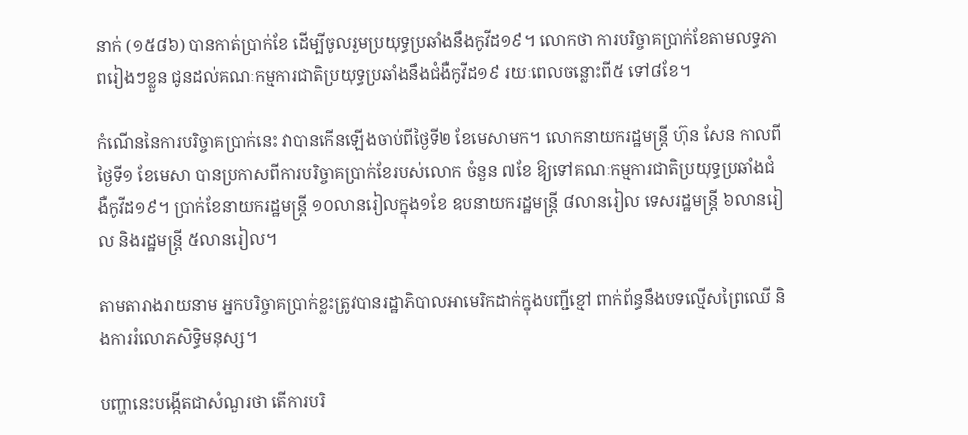នាក់ (១៥៨៦) បានកាត់ប្រាក់ខែ ដើម្បីចូលរួមប្រយុទ្ធប្រឆាំងនឹងកូវីដ១៩។ លោកថា ការបរិច្ចាគប្រាក់ខែតាមលទ្ធភាពរៀងៗខ្លួន ជូនដល់គណៈកម្មការជាតិប្រយុទ្ធប្រឆាំងនឹងជំងឺកូវីដ១៩ រយៈពេលចន្លោះពី៥ ទៅ៨ខែ។

កំណើននៃការបរិច្ចាគប្រាក់នេះ វាបានកើនឡើងចាប់ពីថ្ងៃទី២ ខែមេសាមក។ លោកនាយករដ្ឋមន្ត្រី ហ៊ុន សែន កាលពីថ្ងៃទី១ ខែមេសា បានប្រកាសពីការបរិច្ចាគប្រាក់ខែរបស់លោក ចំនួន ៧ខែ ឱ្យទៅគណៈកម្មការជាតិប្រយុទ្ធប្រឆាំងជំងឺកូវីដ១៩។ ប្រាក់ខែនាយករដ្ឋមន្ត្រី ១០លានរៀលក្នុង១ខែ ឧបនាយករដ្ឋមន្ត្រី ៨លានរៀល ទេសរដ្ឋមន្ត្រី ៦លានរៀល និងរដ្ឋមន្ត្រី ៥លានរៀល។

តាមតារាងរាយនាម អ្នកបរិច្ចាគប្រាក់ខ្លះត្រូវបានរដ្ឋាភិបាលអាមេរិកដាក់ក្នុងបញ្ជីខ្មៅ ពាក់ព័ន្ធនឹងបទល្មើសព្រៃឈើ និងការរំលោភសិទ្ធិមនុស្ស។

បញ្ហានេះបង្កើតជាសំណួរថា តើការបរិ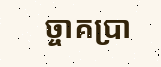ច្ចាគប្រា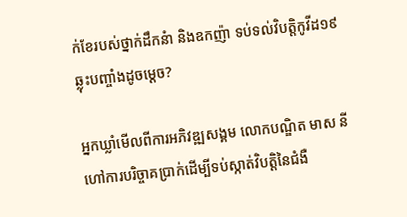ក់ខែរបស់ថ្នាក់ដឹកនំា និងឧកញ៉ា ទប់ទល់វិបត្តិកូវីដ១៩ ឆ្លុះបញ្ចាំងដូចម្តេច?

អ្នកឃ្លាំមើលពីការអភិវឌ្ឍសង្គម លោកបណ្ឌិត មាស នី ហៅការបរិច្ចាគប្រាក់ដើម្បីទប់ស្កាត់វិបត្តិនៃជំងឺ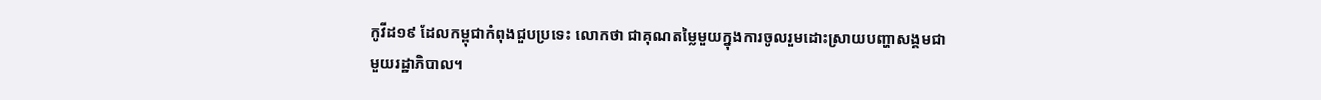កូវីដ១៩ ដែលកម្ពុជាកំពុងជួបប្រទេះ លោកថា ជាគុណតម្លៃមួយក្នុងការចូលរួមដោះស្រាយបញ្ហាសង្គមជាមួយរដ្ឋាភិបាល។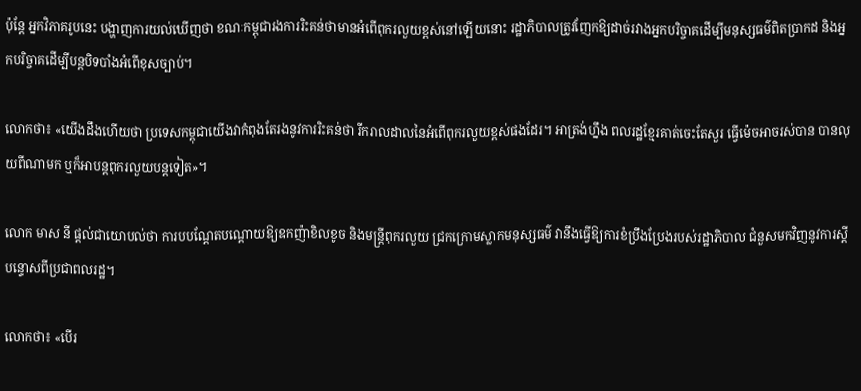ប៉ុន្តែ អ្នកវិភាគរូបនេះ បង្ហាញការយល់ឃើញថា ខណៈកម្ពុជារងការរិះគន់ថាមានអំពើពុករលួយខ្ពស់នៅឡើយនោះ រដ្ឋាភិបាលត្រូវញែកឱ្យដាច់រវាងអ្នកបរិច្ចាគដើម្បីមនុស្សធម៌ពិតប្រាកដ និងអ្នកបរិច្ចាគដើម្បីបន្តបិទបាំងអំពើខុសច្បាប់។

លោកថា៖ «យើងដឹងហើយថា ប្រទេសកម្ពុជាយើងវាកំពុងតែរងនូវការរិះគន់ថា រីករាលដាលនៃអំពើពុករលួយខ្ពស់ផងដែរ។ អាត្រង់ហ្នឹង ពលរដ្ឋខ្មែរគាត់ចេះតែសួរ ធ្វើម៉េចអាចរស់បាន បានលុយពីណាមក ឬក៏អាបន្តពុករលួយបន្តទៀត»។

លោក មាស នី ផ្តល់ជាយោបល់ថា ការបបណ្តែតបណ្តោយឱ្យឧកញ៉ាខិលខូច និងមន្ត្រីពុករលួយ ជ្រកក្រោមស្លាកមនុស្សធម៌ វានឹងធ្វើឱ្យការខំប្រឹងប្រែងរបស់រដ្ឋាភិបាល ជំនួសមកវិញនូវការស្តីបន្ទោសពីប្រជាពលរដ្ឋ។

លោកថា៖ «បើរ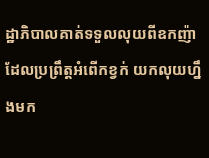ដ្ឋាភិបាលគាត់ទទួលលុយពីឧកញ៉ាដែលប្រព្រឹត្តអំពើកខ្វក់ យកលុយហ្នឹងមក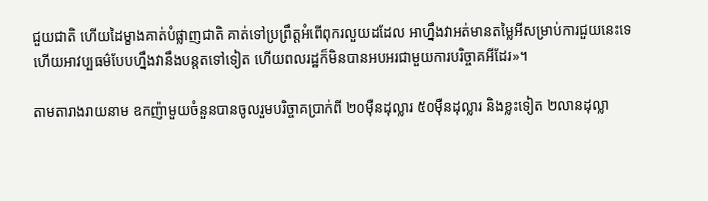ជួយជាតិ ហើយដៃម្ខាងគាត់បំផ្លាញជាតិ គាត់ទៅប្រព្រឹត្តអំពើពុករលួយដដែល អាហ្នឹងវាអត់មានតម្លៃអីសម្រាប់ការជួយនេះទេ ហើយអាវប្បធម៌បែបហ្នឹងវានឹងបន្តតទៅទៀត ហើយពលរដ្ឋក៏មិនបានអបអរជាមួយការបរិច្ចាគអីដែរ»។

តាមតារាងរាយនាម ឧកញ៉ាមួយចំនួនបានចូលរួមបរិច្ចាគប្រាក់ពី ២០ម៉ឺនដុល្លារ ៥០ម៉ឺនដុល្លារ និងខ្លះទៀត ២លានដុល្លា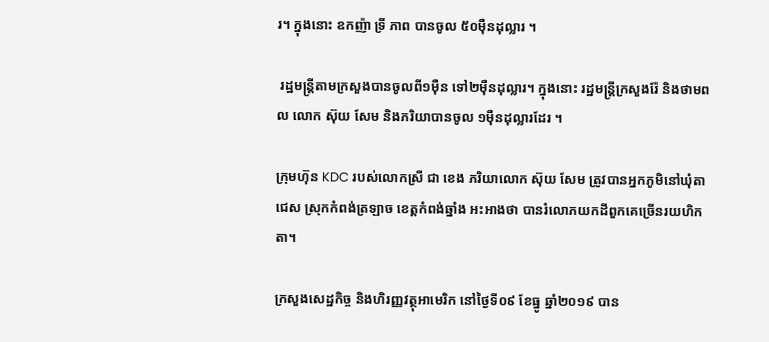រ។ ក្នុងនោះ ឧកញ៉ា ទ្រី ភាព បានចូល ៥០ម៉ឺនដុល្លារ ។

 រដ្ឋមន្ត្រីតាមក្រសួងបានចូលពី១ម៉ឺន ទៅ២ម៉ឺនដុល្លារ។ ក្នុងនោះ រដ្ឋមន្ត្រីក្រសួងរ៉ែ និងថាមពល លោក ស៊ុយ សែម និងភរិយាបានចូល ១ម៉ឺនដុល្លារដែរ ។

ក្រុមហ៊ុន KDC របស់លោកស្រី ជា ខេង ភរិយាលោក ស៊ុយ សែម ត្រូវបានអ្នកភូមិនៅឃុំតាជេស ស្រុកកំពង់ត្រឡាច ខេត្តកំពង់ឆ្នាំង អះអាងថា បានរំលោភយកដីពួកគេច្រើនរយហិកតា។

ក្រសួងសេដ្ឋកិច្ច និងហិរញ្ញវត្ថុអាមេរិក នៅថ្ងៃទី០៩ ខែធ្នូ ឆ្នាំ២០១៩ បាន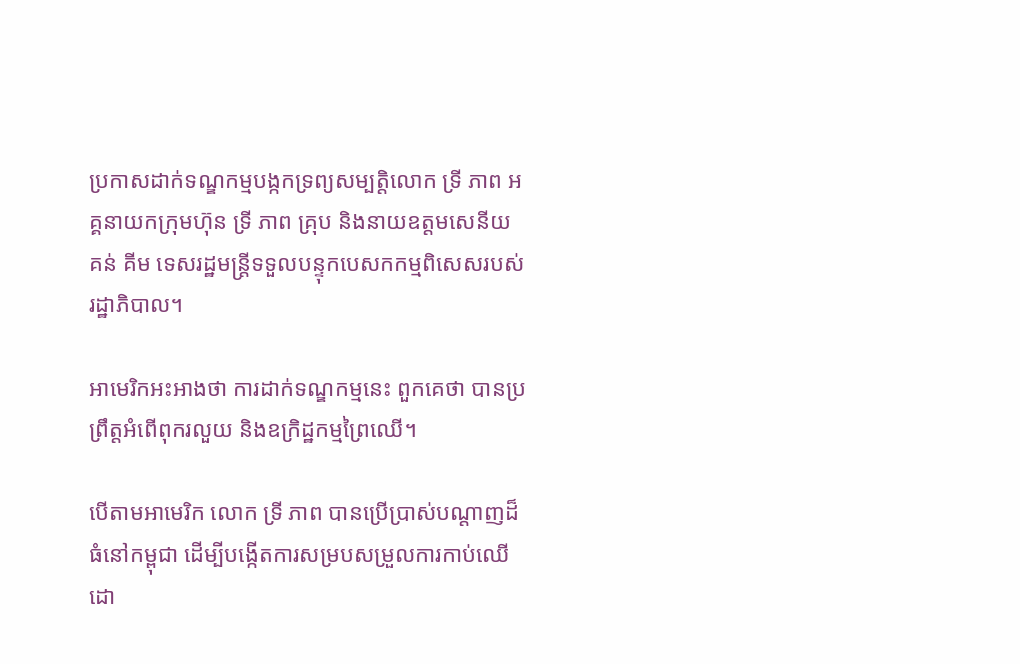ប្រកាសដាក់ទណ្ឌកម្មបង្កកទ្រព្យសម្បត្តិលោក ទ្រី ភាព អគ្គនាយកក្រុមហ៊ុន ទ្រី ភាព គ្រុប និងនាយឧត្តមសេនីយ គន់ គីម ទេសរដ្ឋមន្ត្រីទទួលបន្ទុកបេសកកម្មពិសេសរបស់រដ្ឋាភិបាល។

អាមេរិកអះអាងថា ការដាក់ទណ្ឌកម្មនេះ ពួកគេថា បានប្រព្រឹត្តអំពើពុករលួយ និងឧក្រិដ្ឋកម្មព្រៃឈើ។

បើតាមអាមេរិក លោក ទ្រី ភាព បានប្រើប្រាស់បណ្តាញដ៏ធំនៅកម្ពុជា ដើម្បីបង្កើតការសម្របសម្រួលការកាប់ឈើដោ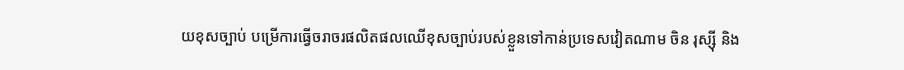យខុសច្បាប់ បម្រើការធ្វើចរាចរផលិតផលឈើខុសច្បាប់របស់ខ្លួនទៅកាន់ប្រទេសវៀតណាម ចិន រុស្ស៊ី និង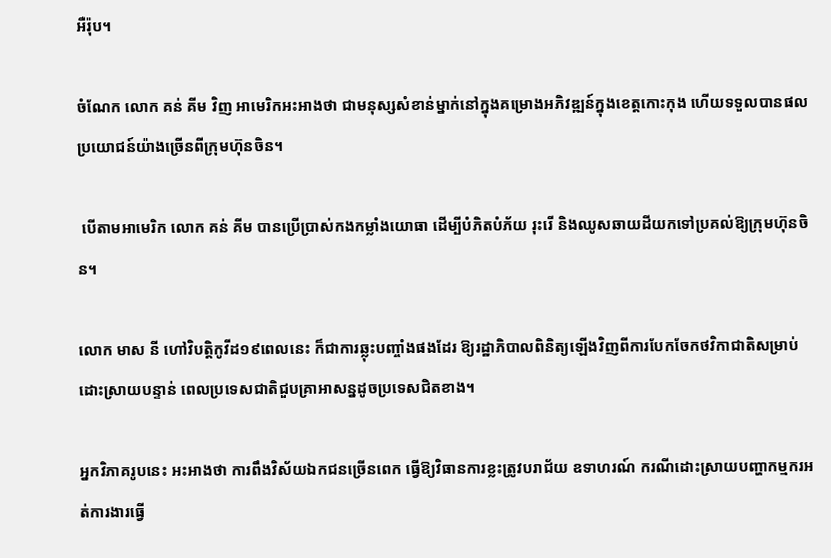អឺរ៉ុប។

ចំណែក លោក គន់ គីម វិញ អាមេរិកអះអាងថា ជាមនុស្សសំខាន់ម្នាក់នៅក្នុងគម្រោងអភិវឌ្ឍន៍ក្នុងខេត្តកោះកុង ហើយទទួលបានផលប្រយោជន៍យ៉ាងច្រើនពីក្រុមហ៊ុនចិន។

 បើតាមអាមេរិក លោក គន់ គីម បានប្រើប្រាស់កងកម្លាំងយោធា ដើម្បីបំភិតបំភ័យ រុះរើ និងឈូសឆាយដីយកទៅប្រគល់ឱ្យក្រុមហ៊ុនចិន។

លោក មាស នី ហៅវិបត្តិកូវីដ១៩ពេលនេះ ក៏ជាការឆ្លុះបញ្ចាំងផងដែរ ឱ្យរដ្ឋាភិបាលពិនិត្យឡើងវិញពីការបែកចែកថវិកាជាតិសម្រាប់ដោះស្រាយបន្ទាន់ ពេលប្រទេសជាតិជួបគ្រាអាសន្នដូចប្រទេសជិតខាង។

អ្នកវិភាគរូបនេះ អះអាងថា ការពឹងវិស័យឯកជនច្រើនពេក ធ្វើឱ្យវិធានការខ្លះត្រូវបរាជ័យ ឧទាហរណ៍ ករណីដោះស្រាយបញ្ហាកម្មករអត់ការងារធ្វើ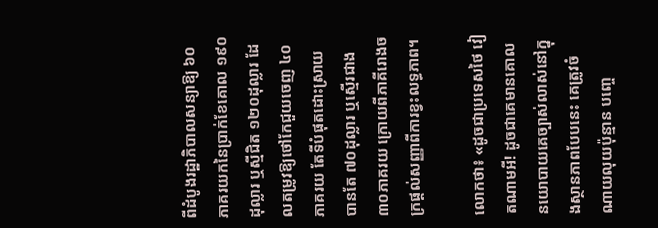ពីដំបូងរដ្ឋាភិបាលសន្យាឱ្យ ៦០ភាគរយកនៃប្រាក់ខែគោល ១៩០ដុល្លារ ឬស្មីជិត ១២០ដុល្លារ ដែលតម្រូវឱ្យថៅកែជួយចេញ ៤០ភាគរយ តែទីបំផុតដោះស្រាយបានតែ ៧០ដុល្លារ ឬស្មើរជាង ៣០ភាគរយ ក្រោយពីភាគីរោងចក្រផ្តល់សញ្ញាពីការខ្វះលទ្ធភាព។

លោកថា៖ «ដូចជាប្រទេសថៃ វៀតណាមអី! ដូចជាគេមានគោលនយោបាយគេច្បាស់លាស់នៅក្នុងស្ថានភាពបែបនេះ គេត្រូវចំណាយលុយប៉ុន្មាន បញ្ចេ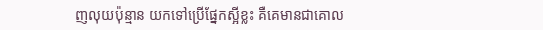ញលុយប៉ុន្មាន យកទៅប្រើផ្នែកស្អីខ្លះ គឺគេមានជាគោល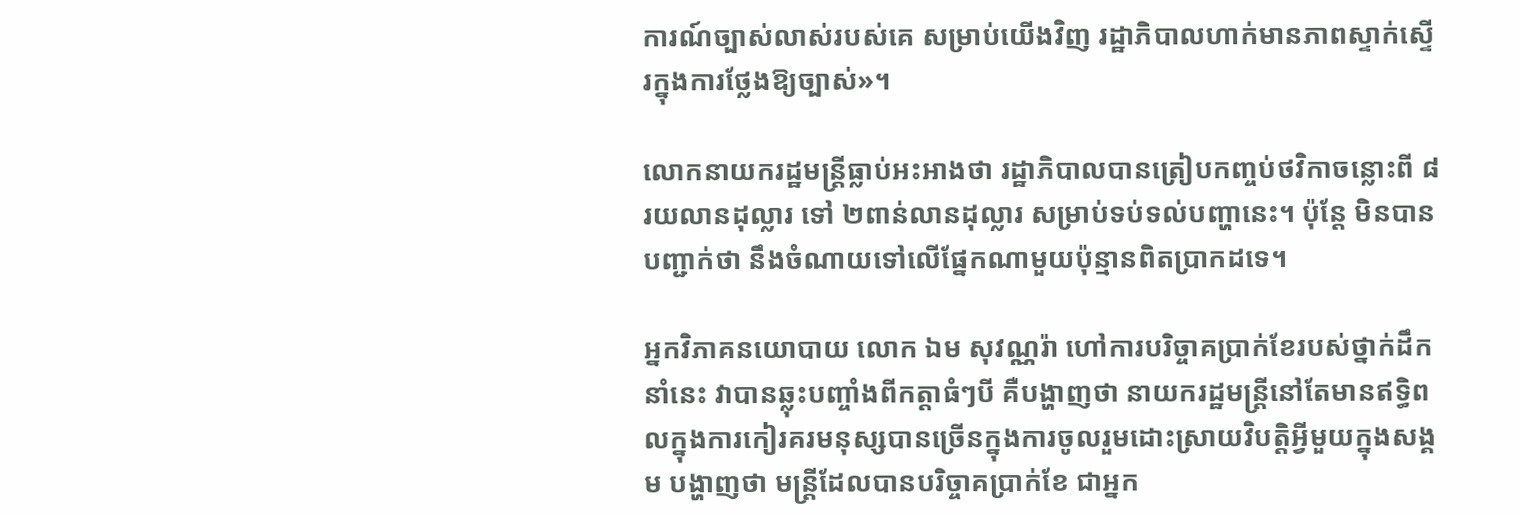ការណ៍ច្បាស់លាស់របស់គេ សម្រាប់យើងវិញ រដ្ឋាភិបាលហាក់មានភាពស្ទាក់ស្ទើរក្នុងការថ្លែងឱ្យច្បាស់»។

លោកនាយករដ្ឋមន្ត្រីធ្លាប់អះអាងថា រដ្ឋាភិបាលបានត្រៀបកញ្ចប់ថវិកាចន្លោះពី ៨រយលានដុល្លារ ទៅ ២ពាន់លានដុល្លារ សម្រាប់ទប់ទល់បញ្ហានេះ។ ប៉ុន្តែ មិនបានបញ្ជាក់ថា នឹងចំណាយទៅលើផ្នែកណាមួយប៉ុន្មានពិតប្រាកដទេ។

អ្នកវិភាគនយោបាយ លោក ឯម សុវណ្ណរ៉ា ហៅការបរិច្ចាគប្រាក់ខែរបស់ថ្នាក់ដឹកនាំនេះ វាបានឆ្លុះបញ្ចាំងពីកត្តាធំៗបី គឺបង្ហាញថា នាយករដ្ឋមន្ត្រីនៅតែមានឥទ្ធិពលក្នុងការកៀរគរមនុស្សបានច្រើនក្នុងការចូលរួមដោះស្រាយវិបត្តិអ្វីមួយក្នុងសង្គម បង្ហាញថា មន្ត្រីដែលបានបរិច្ចាគប្រាក់ខែ ជាអ្នក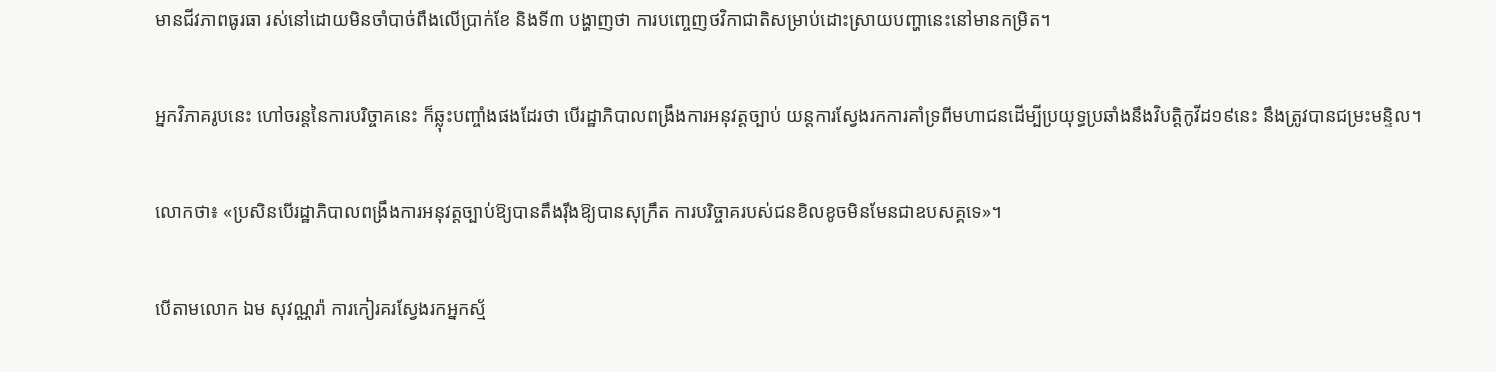មានជីវភាពធូរធា រស់នៅដោយមិនចាំបាច់ពឹងលើប្រាក់ខែ និងទី៣ បង្ហាញថា ការបញ្ចេញថវិកាជាតិសម្រាប់ដោះស្រាយបញ្ហានេះនៅមានកម្រិត។

អ្នកវិភាគរូបនេះ ហៅចរន្តនៃការបរិច្ចាគនេះ ក៏ឆ្លុះបញ្ចាំងផងដែរថា បើរដ្ឋាភិបាលពង្រឹងការអនុវត្តច្បាប់ យន្តការស្វែងរកការគាំទ្រពីមហាជនដើម្បីប្រយុទ្ធប្រឆាំងនឹងវិបត្តិកូវីដ១៩នេះ នឹងត្រូវបានជម្រះមន្ទិល។

លោកថា៖ «ប្រសិនបើរដ្ឋាភិបាលពង្រឹងការអនុវត្តច្បាប់ឱ្យបានតឹងរ៉ឹងឱ្យបានសុក្រឹត ការបរិច្ចាគរបស់ជនខិលខូចមិនមែនជាឧបសគ្គទេ»។

បើតាមលោក ឯម សុវណ្ណរ៉ា ការកៀរគរស្វែងរកអ្នកស្ម័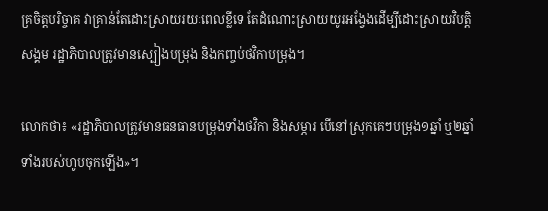គ្រចិត្តបរិច្ចាគ វាគ្រាន់តែដោះស្រាយរយៈពេលខ្លីទេ តែដំណោះស្រាយយូរអង្វែងដើម្បីដោះស្រាយវិបត្តិសង្គម រដ្ឋាភិបាលត្រូវមានស្បៀងបម្រុង និងកញ្ចប់ថវិកាបម្រុង។

លោកថា៖ «រដ្ឋាភិបាលត្រូវមានធនធានបម្រុងទាំងថវិកា និងសម្ភារ បើនៅស្រុកគេៗបម្រុង១ឆ្នាំ ឬ២ឆ្នាំ ទាំងរបស់ហូបចុកឡើង»។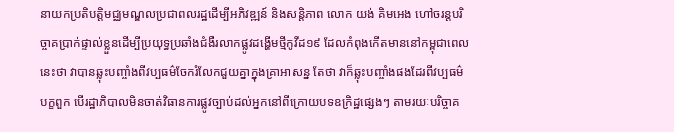នាយកប្រតិបត្តិមជ្ឈមណ្ឌលប្រជាពលរដ្ឋដើម្បីអភិវឌ្ឍន៍ និងសន្តិភាព លោក យង់ គិមអេង ហៅចរន្តបរិច្ចាគប្រាក់ផ្ទាល់ខ្លួនដើម្បីប្រយុទ្ធប្រឆាំងជំងឺរលាកផ្លូវដង្ហើមថ្មីកូវីដ១៩ ដែលកំពុងកើតមាននៅកម្ពុជាពេលនេះថា វាបានឆ្លុះបញ្ចាំងពីវប្បធម៌ចែករំលែកជួយគ្នាក្នុងគ្រាអាសន្ន តែថា វាក៏ឆ្លុះបញ្ចាំងផងដែរពីវប្បធម៌បក្ខពួក បើរដ្ឋាភិបាលមិនចាត់វិធានការផ្លូវច្បាប់ដល់អ្នកនៅពីក្រោយបទឧក្រិដ្ឋផ្សេងៗ តាមរយៈបរិច្ចាគ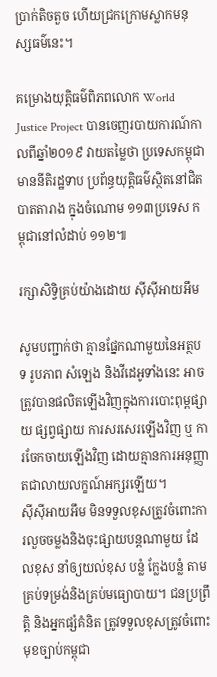ប្រាក់តិចតួច ហើយជ្រកក្រោមស្លាកមនុស្សធម៌នេះ។

គម្រោងយុត្តិធម៌ពិភពលោក World Justice Project បានចេញរបាយការណ៍កាលពីឆ្នាំ២០១៩ វាយតម្លៃថា ប្រទេសកម្ពុជាមាននីតិរដ្ឋទាប ប្រព័ន្ធយុត្តិធម៌ស្ថិតនៅជិតបាតតារាង ក្នុងចំណោម ១១៣ប្រទេស កម្ពុជានៅលំដាប់ ១១២៕

រក្សាសិទ្វិគ្រប់យ៉ាងដោយ ស៊ីស៊ីអាយអឹម

សូមបញ្ជាក់ថា គ្មានផ្នែកណាមួយនៃអត្ថបទ រូបភាព សំឡេង និងវីដេអូទាំងនេះ អាចត្រូវបានផលិតឡើងវិញក្នុងការបោះពុម្ពផ្សាយ ផ្សព្វផ្សាយ ការសរសេរឡើងវិញ ឬ ការចែកចាយឡើងវិញ ដោយគ្មានការអនុញ្ញាតជាលាយលក្ខណ៍អក្សរឡើយ។
ស៊ីស៊ីអាយអឹម មិនទទួលខុសត្រូវចំពោះការលួចចម្លងនិងចុះផ្សាយបន្តណាមួយ ដែលខុស នាំឲ្យយល់ខុស បន្លំ ក្លែងបន្លំ តាមគ្រប់ទម្រង់និងគ្រប់មធ្យោបាយ។ ជនប្រព្រឹត្តិ និងអ្នកផ្សំគំនិត ត្រូវទទួលខុសត្រូវចំពោះមុខច្បាប់កម្ពុជា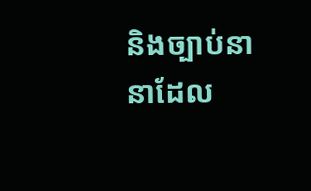និងច្បាប់នានាដែល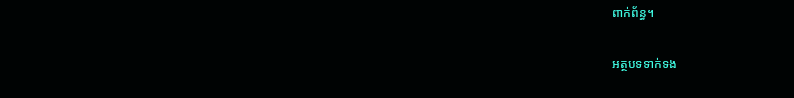ពាក់ព័ន្ធ។

អត្ថបទទាក់ទង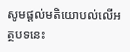សូមផ្ដល់មតិយោបល់លើអត្ថបទនេះ